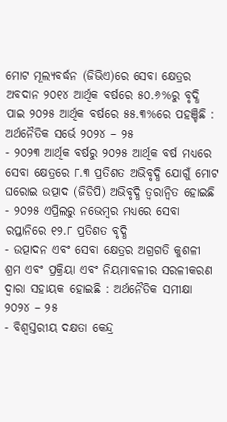ମୋଟ ମୂଲ୍ୟବର୍ଦ୍ଧନ (ଜିଭିଏ)ରେ ସେବା କ୍ଷେତ୍ରର ଅବଦାନ ୨୦୧୪ ଆର୍ଥିକ ବର୍ଷରେ ୫୦.୬%ରୁ ବୃଦ୍ଧି ପାଇ ୨୦୨୫ ଆର୍ଥିକ ବର୍ଷରେ ୫୫.୩%ରେ ପହଞ୍ଚିଛି : ଅର୍ଥନୈତିକ ସର୍ଭେ ୨୦୨୪ – ୨୫
- ୨୦୨୩ ଆର୍ଥିକ ବର୍ଷରୁ ୨୦୨୫ ଆର୍ଥିକ ବର୍ଷ ମଧ୍ୟରେ ସେବା କ୍ଷେତ୍ରରେ ୮.୩ ପ୍ରତିଶତ ଅଭିବୃଦ୍ଧି ଯୋଗୁଁ ମୋଟ ଘରୋଇ ଉତ୍ପାଦ (ଜିଡିପି) ଅଭିବୃଦ୍ଧି ତ୍ୱରାନ୍ୱିତ ହୋଇଛି
- ୨୦୨୫ ଏପ୍ରିଲରୁ ନଭେମ୍ବର ମଧ୍ୟରେ ସେବା ରପ୍ତାନିରେ ୧୨.୮ ପ୍ରତିଶତ ବୃଦ୍ଧି
- ଉତ୍ପାଦନ ଏବଂ ସେବା କ୍ଷେତ୍ରର ଅଗ୍ରଗତି କୁଶଳୀ ଶ୍ରମ ଏବଂ ପ୍ରକ୍ରିୟା ଏବଂ ନିୟମାବଳୀର ସରଳୀକରଣ ଦ୍ୱାରା ସହାୟକ ହୋଇଛି : ଅର୍ଥନୈତିକ ସମୀକ୍ଷା ୨୦୨୪ – ୨୫
- ବିଶ୍ୱସ୍ତରୀୟ ଦକ୍ଷତା କେନ୍ଦ୍ର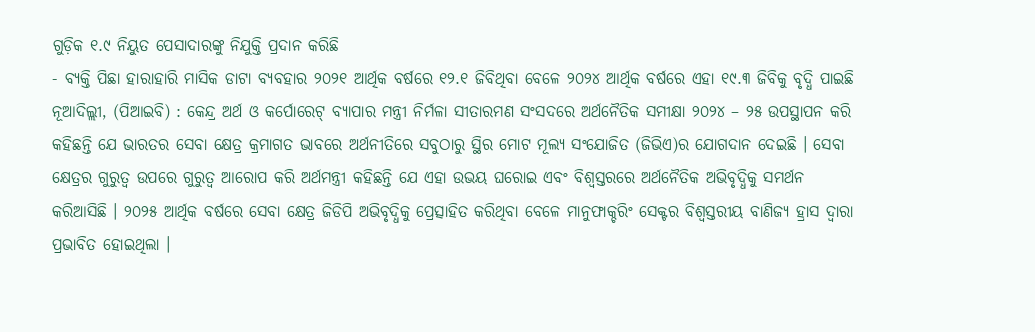ଗୁଡ଼ିକ ୧.୯ ନିୟୁତ ପେସାଦାରଙ୍କୁ ନିଯୁକ୍ତି ପ୍ରଦାନ କରିଛି
- ବ୍ୟକ୍ତି ପିଛା ହାରାହାରି ମାସିକ ଡାଟା ବ୍ୟବହାର ୨୦୨୧ ଆର୍ଥିକ ବର୍ଷରେ ୧୨.୧ ଜିବିଥିବା ବେଳେ ୨୦୨୪ ଆର୍ଥିକ ବର୍ଷରେ ଏହା ୧୯.୩ ଜିବିକୁ ବୃଦ୍ଧି ପାଇଛି
ନୂଆଦିଲ୍ଲୀ, (ପିଆଇବି) : କେନ୍ଦ୍ର ଅର୍ଥ ଓ କର୍ପୋରେଟ୍ ବ୍ୟାପାର ମନ୍ତ୍ରୀ ନିର୍ମଳା ସୀତାରମଣ ସଂସଦରେ ଅର୍ଥନୈତିକ ସମୀକ୍ଷା ୨୦୨୪ – ୨୫ ଉପସ୍ଥାପନ କରି କହିଛନ୍ତି ଯେ ଭାରତର ସେବା କ୍ଷେତ୍ର କ୍ରମାଗତ ଭାବରେ ଅର୍ଥନୀତିରେ ସବୁଠାରୁ ସ୍ଥିର ମୋଟ ମୂଲ୍ୟ ସଂଯୋଜିତ (ଜିଭିଏ)ର ଯୋଗଦାନ ଦେଇଛି । ସେବା କ୍ଷେତ୍ରର ଗୁରୁତ୍ୱ ଉପରେ ଗୁରୁତ୍ୱ ଆରୋପ କରି ଅର୍ଥମନ୍ତ୍ରୀ କହିଛନ୍ତି ଯେ ଏହା ଉଭୟ ଘରୋଇ ଏବଂ ବିଶ୍ୱସ୍ତରରେ ଅର୍ଥନୈତିକ ଅଭିବୃଦ୍ଧିକୁ ସମର୍ଥନ କରିଆସିଛି । ୨୦୨୫ ଆର୍ଥିକ ବର୍ଷରେ ସେବା କ୍ଷେତ୍ର ଜିଡିପି ଅଭିବୃଦ୍ଧିକୁ ପ୍ରେତ୍ସାହିତ କରିଥିବା ବେଳେ ମାନୁଫାକ୍ଚରିଂ ସେକ୍ଟର ବିଶ୍ୱସ୍ତରୀୟ ବାଣିଜ୍ୟ ହ୍ରାସ ଦ୍ୱାରା ପ୍ରଭାବିତ ହୋଇଥିଲା ।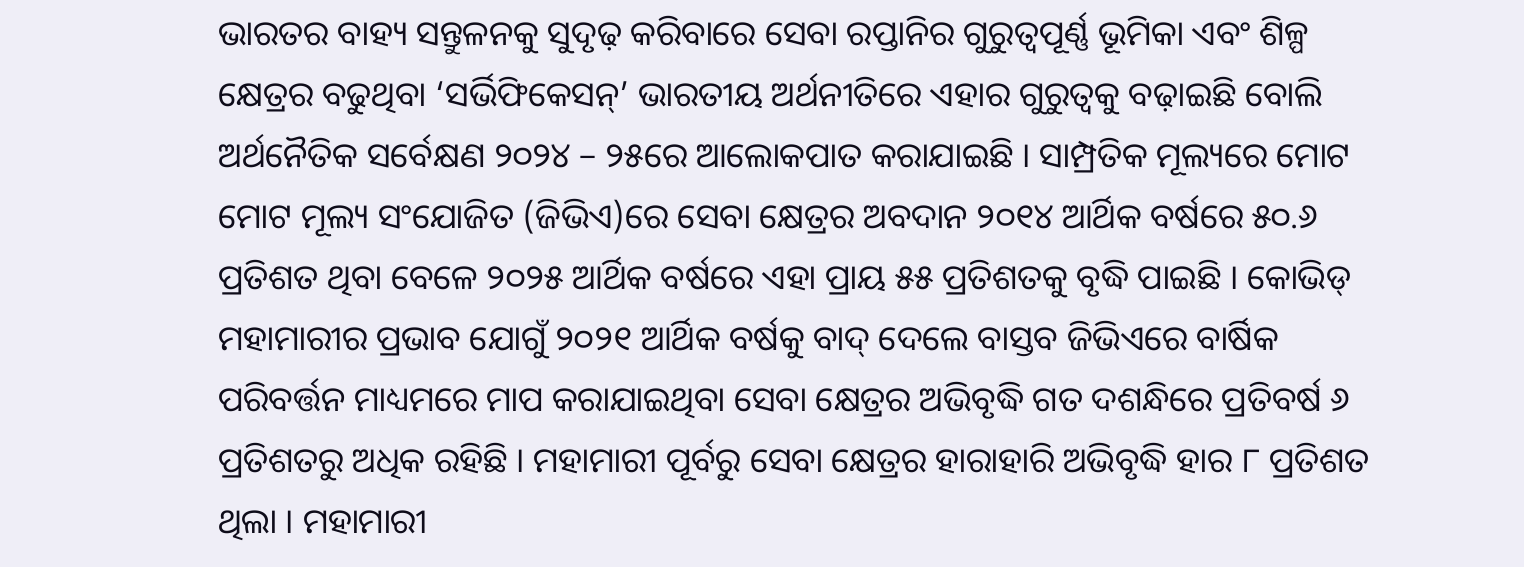ଭାରତର ବାହ୍ୟ ସନ୍ତୁଳନକୁ ସୁଦୃଢ଼ କରିବାରେ ସେବା ରପ୍ତାନିର ଗୁରୁତ୍ୱପୂର୍ଣ୍ଣ ଭୂମିକା ଏବଂ ଶିଳ୍ପ କ୍ଷେତ୍ରର ବଢୁଥିବା ‘ସର୍ଭିଫିକେସନ୍’ ଭାରତୀୟ ଅର୍ଥନୀତିରେ ଏହାର ଗୁରୁତ୍ୱକୁ ବଢ଼ାଇଛି ବୋଲି ଅର୍ଥନୈତିକ ସର୍ବେକ୍ଷଣ ୨୦୨୪ – ୨୫ରେ ଆଲୋକପାତ କରାଯାଇଛି । ସାମ୍ପ୍ରତିକ ମୂଲ୍ୟରେ ମୋଟ ମୋଟ ମୂଲ୍ୟ ସଂଯୋଜିତ (ଜିଭିଏ)ରେ ସେବା କ୍ଷେତ୍ରର ଅବଦାନ ୨୦୧୪ ଆର୍ଥିକ ବର୍ଷରେ ୫୦.୬ ପ୍ରତିଶତ ଥିବା ବେଳେ ୨୦୨୫ ଆର୍ଥିକ ବର୍ଷରେ ଏହା ପ୍ରାୟ ୫୫ ପ୍ରତିଶତକୁ ବୃଦ୍ଧି ପାଇଛି । କୋଭିଡ୍ ମହାମାରୀର ପ୍ରଭାବ ଯୋଗୁଁ ୨୦୨୧ ଆର୍ଥିକ ବର୍ଷକୁ ବାଦ୍ ଦେଲେ ବାସ୍ତବ ଜିଭିଏରେ ବାର୍ଷିକ ପରିବର୍ତ୍ତନ ମାଧ୍ୟମରେ ମାପ କରାଯାଇଥିବା ସେବା କ୍ଷେତ୍ରର ଅଭିବୃଦ୍ଧି ଗତ ଦଶନ୍ଧିରେ ପ୍ରତିବର୍ଷ ୬ ପ୍ରତିଶତରୁ ଅଧିକ ରହିଛି । ମହାମାରୀ ପୂର୍ବରୁ ସେବା କ୍ଷେତ୍ରର ହାରାହାରି ଅଭିବୃଦ୍ଧି ହାର ୮ ପ୍ରତିଶତ ଥିଲା । ମହାମାରୀ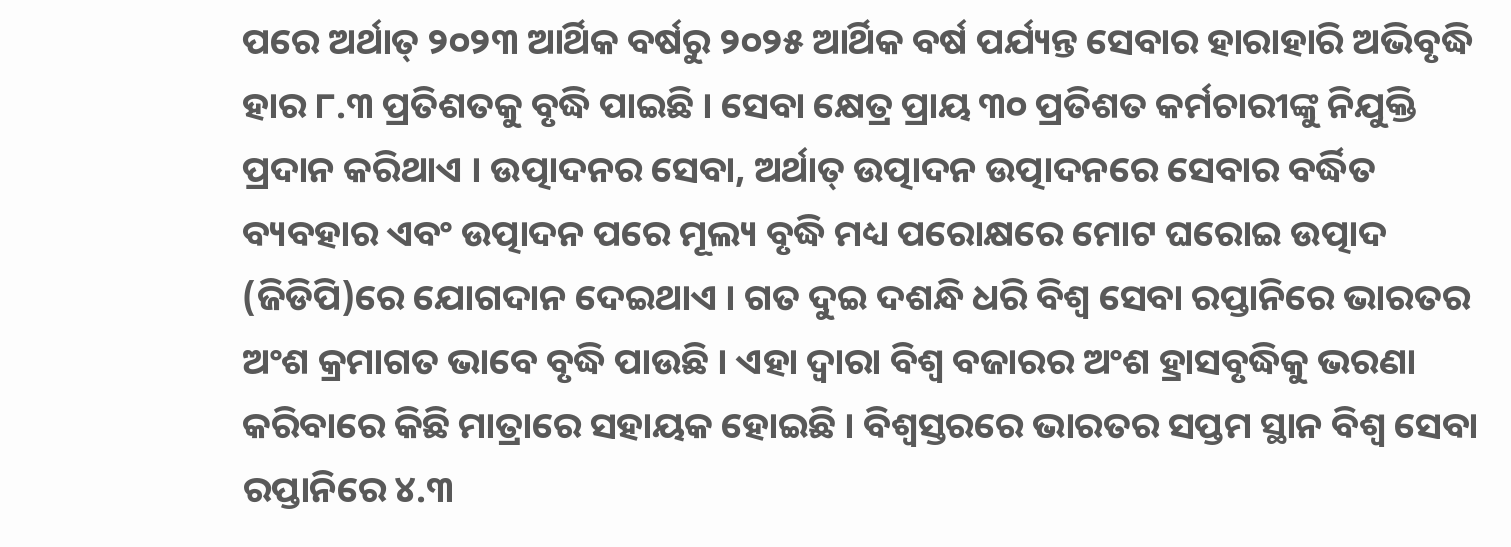ପରେ ଅର୍ଥାତ୍ ୨୦୨୩ ଆର୍ଥିକ ବର୍ଷରୁ ୨୦୨୫ ଆର୍ଥିକ ବର୍ଷ ପର୍ଯ୍ୟନ୍ତ ସେବାର ହାରାହାରି ଅଭିବୃଦ୍ଧି ହାର ୮.୩ ପ୍ରତିଶତକୁ ବୃଦ୍ଧି ପାଇଛି । ସେବା କ୍ଷେତ୍ର ପ୍ରାୟ ୩୦ ପ୍ରତିଶତ କର୍ମଚାରୀଙ୍କୁ ନିଯୁକ୍ତି ପ୍ରଦାନ କରିଥାଏ । ଉତ୍ପାଦନର ସେବା, ଅର୍ଥାତ୍ ଉତ୍ପାଦନ ଉତ୍ପାଦନରେ ସେବାର ବର୍ଦ୍ଧିତ ବ୍ୟବହାର ଏବଂ ଉତ୍ପାଦନ ପରେ ମୂଲ୍ୟ ବୃଦ୍ଧି ମଧ୍ୟ ପରୋକ୍ଷରେ ମୋଟ ଘରୋଇ ଉତ୍ପାଦ (ଜିଡିପି)ରେ ଯୋଗଦାନ ଦେଇଥାଏ । ଗତ ଦୁଇ ଦଶନ୍ଧି ଧରି ବିଶ୍ୱ ସେବା ରପ୍ତାନିରେ ଭାରତର ଅଂଶ କ୍ରମାଗତ ଭାବେ ବୃଦ୍ଧି ପାଉଛି । ଏହା ଦ୍ୱାରା ବିଶ୍ୱ ବଜାରର ଅଂଶ ହ୍ରାସବୃଦ୍ଧିକୁ ଭରଣା କରିବାରେ କିଛି ମାତ୍ରାରେ ସହାୟକ ହୋଇଛି । ବିଶ୍ୱସ୍ତରରେ ଭାରତର ସପ୍ତମ ସ୍ଥାନ ବିଶ୍ୱ ସେବା ରପ୍ତାନିରେ ୪.୩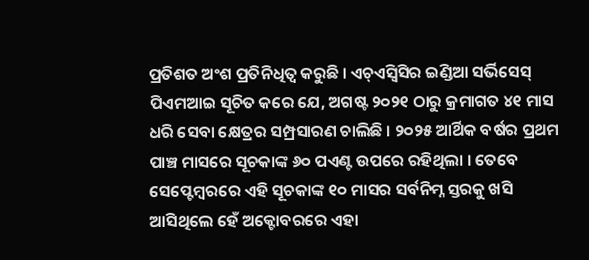ପ୍ରତିଶତ ଅଂଶ ପ୍ରତିନିଧିତ୍ୱ କରୁଛି । ଏଚ୍ଏସ୍ବିସିର ଇଣ୍ଡିଆ ସର୍ଭିସେସ୍ ପିଏମଆଇ ସୂଚିତ କରେ ଯେ, ଅଗଷ୍ଟ ୨୦୨୧ ଠାରୁ କ୍ରମାଗତ ୪୧ ମାସ ଧରି ସେବା କ୍ଷେତ୍ରର ସମ୍ପ୍ରସାରଣ ଚାଲିଛି । ୨୦୨୫ ଆର୍ଥିକ ବର୍ଷର ପ୍ରଥମ ପାଞ୍ଚ ମାସରେ ସୂଚକାଙ୍କ ୬୦ ପଏଣ୍ଟ ଉପରେ ରହିଥିଲା । ତେବେ ସେପ୍ଟେମ୍ବରରେ ଏହି ସୂଚକାଙ୍କ ୧୦ ମାସର ସର୍ବନିମ୍ନ ସ୍ତରକୁ ଖସି ଆସିଥିଲେ ହେଁ ଅକ୍ଟୋବରରେ ଏହା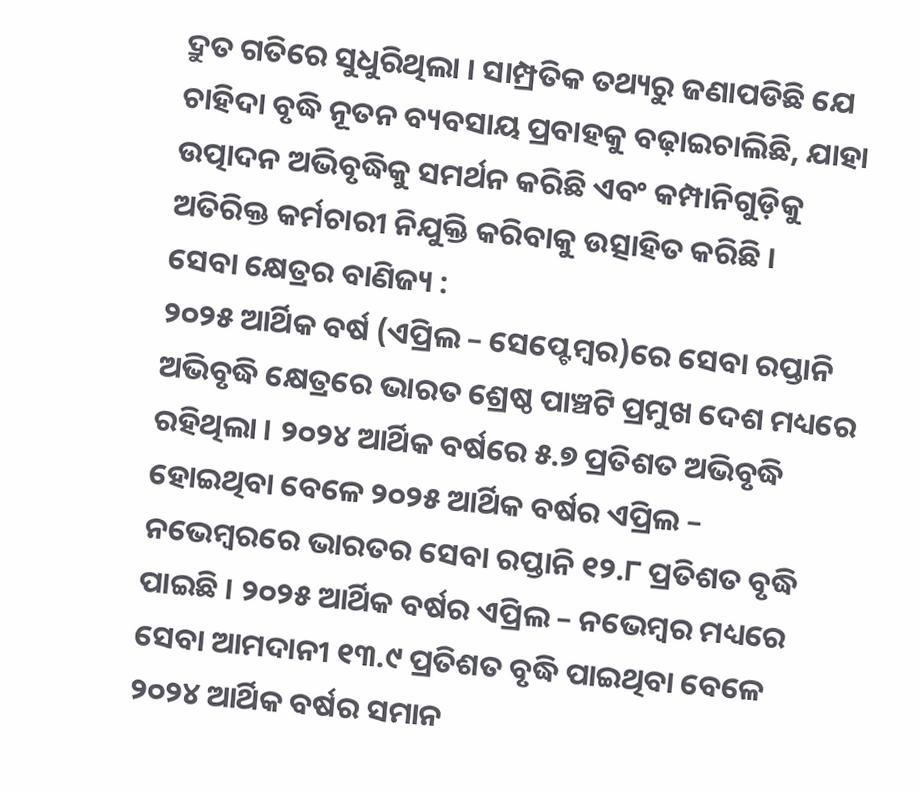ଦ୍ରୁତ ଗତିରେ ସୁଧୁରିଥିଲା । ସାମ୍ପ୍ରତିକ ତଥ୍ୟରୁ ଜଣାପଡିଛି ଯେ ଚାହିଦା ବୃଦ୍ଧି ନୂତନ ବ୍ୟବସାୟ ପ୍ରବାହକୁ ବଢ଼ାଇଚାଲିଛି, ଯାହା ଉତ୍ପାଦନ ଅଭିବୃଦ୍ଧିକୁ ସମର୍ଥନ କରିଛି ଏବଂ କମ୍ପାନିଗୁଡ଼ିକୁ ଅତିରିକ୍ତ କର୍ମଚାରୀ ନିଯୁକ୍ତି କରିବାକୁ ଉତ୍ସାହିତ କରିଛି ।
ସେବା କ୍ଷେତ୍ରର ବାଣିଜ୍ୟ :
୨୦୨୫ ଆର୍ଥିକ ବର୍ଷ (ଏପ୍ରିଲ – ସେପ୍ଟେମ୍ବର)ରେ ସେବା ରପ୍ତାନି ଅଭିବୃଦ୍ଧି କ୍ଷେତ୍ରରେ ଭାରତ ଶ୍ରେଷ୍ଠ ପାଞ୍ଚଟି ପ୍ରମୁଖ ଦେଶ ମଧ୍ୟରେ ରହିଥିଲା । ୨୦୨୪ ଆର୍ଥିକ ବର୍ଷରେ ୫.୭ ପ୍ରତିଶତ ଅଭିବୃଦ୍ଧି ହୋଇଥିବା ବେଳେ ୨୦୨୫ ଆର୍ଥିକ ବର୍ଷର ଏପ୍ରିଲ – ନଭେମ୍ବରରେ ଭାରତର ସେବା ରପ୍ତାନି ୧୨.୮ ପ୍ରତିଶତ ବୃଦ୍ଧି ପାଇଛି । ୨୦୨୫ ଆର୍ଥିକ ବର୍ଷର ଏପ୍ରିଲ – ନଭେମ୍ବର ମଧ୍ୟରେ ସେବା ଆମଦାନୀ ୧୩.୯ ପ୍ରତିଶତ ବୃଦ୍ଧି ପାଇଥିବା ବେଳେ ୨୦୨୪ ଆର୍ଥିକ ବର୍ଷର ସମାନ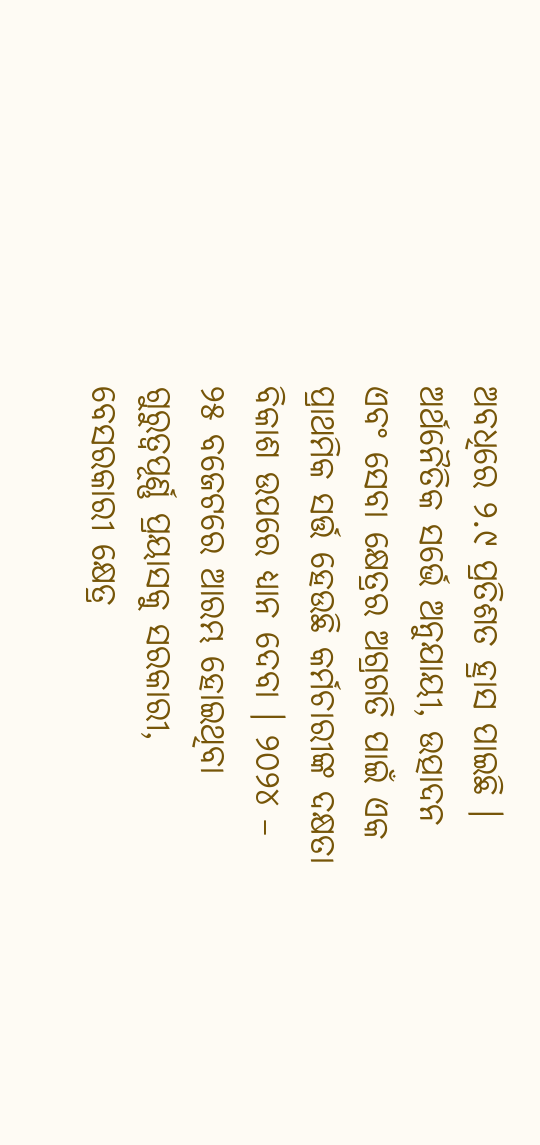ଅବଧିରେ ୨.୯ ପ୍ରତିଶତ ହ୍ରାସ ପାଇଛି । ଅର୍ଥନୈତିକ ସର୍ଭେ ଅନୁଯାୟୀ, ଉତ୍ପାଦନ ଏବଂ ସେବା କ୍ଷେତ୍ରର ଅଗ୍ରଗତି ପାଇଁ ଏକ ପ୍ରାଥମିକ ସର୍ତ୍ତ ହେଉଛି କର୍ମଚାରୀଙ୍କ ଦକ୍ଷତା ବିକାଶ ଉପରେ ଧ୍ୟାନ ଦେବା । ୨୦୨୪ – ୨୫ ବଜେଟରେ ଆରମ୍ଭ ହୋଇଥିବା ଗୁରୁତ୍ୱପୂର୍ଣ୍ଣ ପ୍ରୟାସକୁ ସରକାରୀ, ବେସରକାରୀ କ୍ଷେତ୍ର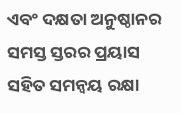ଏବଂ ଦକ୍ଷତା ଅନୁଷ୍ଠାନର ସମସ୍ତ ସ୍ତରର ପ୍ରୟାସ ସହିତ ସମନ୍ୱୟ ରକ୍ଷା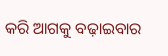କରି ଆଗକୁ ବଢ଼ାଇବାର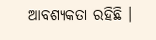ଆବଶ୍ୟକତା ରହିଛି ।